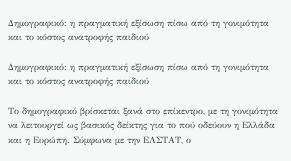Δημογραφικό: η πραγματική εξίσωση πίσω από τη γονιμότητα και το κόστος ανατροφής παιδιού

Δημογραφικό: η πραγματική εξίσωση πίσω από τη γονιμότητα και το κόστος ανατροφής παιδιού

Το δημογραφικό βρίσκεται ξανά στο επίκεντρο, με τη γονιμότητα να λειτουργεί ως βασικός δείκτης για το πού οδεύουν η Ελλάδα και η Ευρώπη. Σύμφωνα με την ΕΛΣΤΑΤ, ο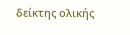δείκτης ολικής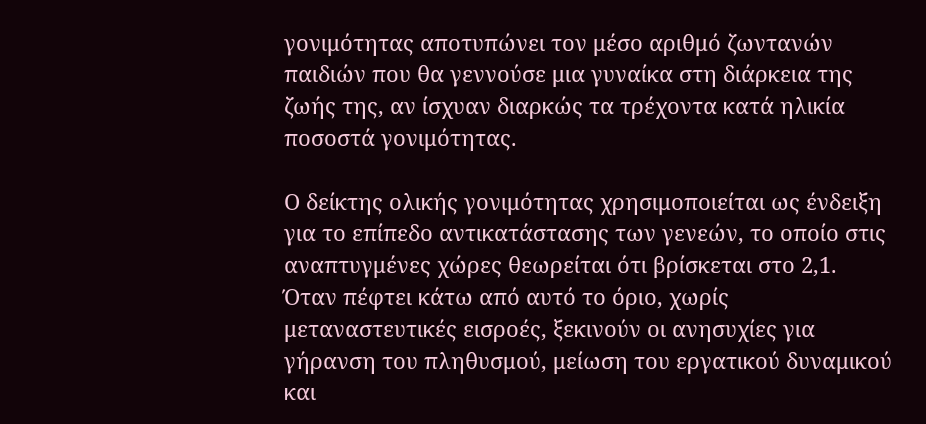γονιμότητας αποτυπώνει τον μέσο αριθμό ζωντανών παιδιών που θα γεννούσε μια γυναίκα στη διάρκεια της ζωής της, αν ίσχυαν διαρκώς τα τρέχοντα κατά ηλικία ποσοστά γονιμότητας.

Ο δείκτης ολικής γονιμότητας χρησιμοποιείται ως ένδειξη για το επίπεδο αντικατάστασης των γενεών, το οποίο στις αναπτυγμένες χώρες θεωρείται ότι βρίσκεται στο 2,1. Όταν πέφτει κάτω από αυτό το όριο, χωρίς μεταναστευτικές εισροές, ξεκινούν οι ανησυχίες για γήρανση του πληθυσμού, μείωση του εργατικού δυναμικού και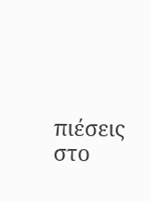πιέσεις στο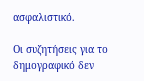ασφαλιστικό.

Οι συζητήσεις για το δημογραφικό δεν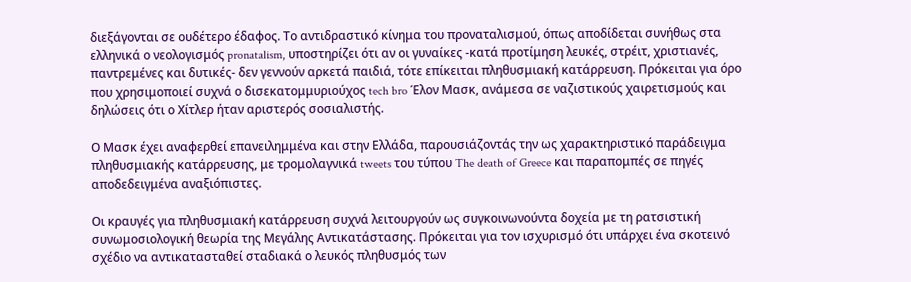διεξάγονται σε ουδέτερο έδαφος. Το αντιδραστικό κίνημα του προναταλισμού, όπως αποδίδεται συνήθως στα ελληνικά ο νεολογισμός pronatalism, υποστηρίζει ότι αν οι γυναίκες -κατά προτίμηση λευκές, στρέιτ, χριστιανές, παντρεμένες και δυτικές- δεν γεννούν αρκετά παιδιά, τότε επίκειται πληθυσμιακή κατάρρευση. Πρόκειται για όρο που χρησιμοποιεί συχνά ο δισεκατομμυριούχος tech bro Έλον Μασκ, ανάμεσα σε ναζιστικούς χαιρετισμούς και δηλώσεις ότι ο Χίτλερ ήταν αριστερός σοσιαλιστής.

Ο Μασκ έχει αναφερθεί επανειλημμένα και στην Ελλάδα, παρουσιάζοντάς την ως χαρακτηριστικό παράδειγμα πληθυσμιακής κατάρρευσης, με τρομολαγνικά tweets του τύπου The death of Greece και παραπομπές σε πηγές αποδεδειγμένα αναξιόπιστες.

Οι κραυγές για πληθυσμιακή κατάρρευση συχνά λειτουργούν ως συγκοινωνούντα δοχεία με τη ρατσιστική συνωμοσιολογική θεωρία της Μεγάλης Αντικατάστασης. Πρόκειται για τον ισχυρισμό ότι υπάρχει ένα σκοτεινό σχέδιο να αντικατασταθεί σταδιακά ο λευκός πληθυσμός των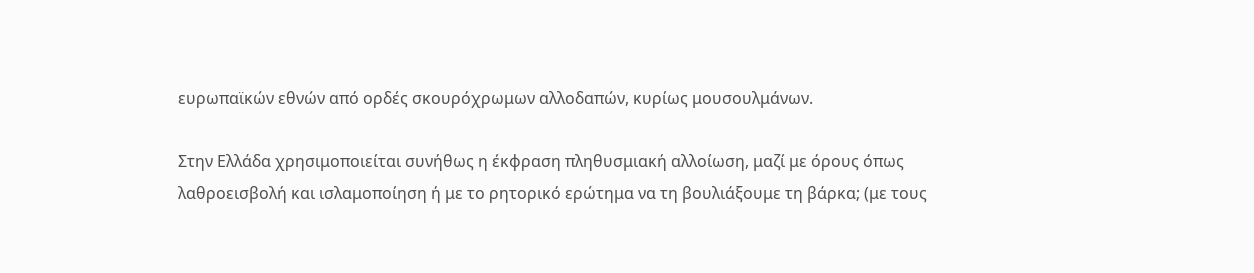ευρωπαϊκών εθνών από ορδές σκουρόχρωμων αλλοδαπών, κυρίως μουσουλμάνων.

Στην Ελλάδα χρησιμοποιείται συνήθως η έκφραση πληθυσμιακή αλλοίωση, μαζί με όρους όπως λαθροεισβολή και ισλαμοποίηση ή με το ρητορικό ερώτημα να τη βουλιάξουμε τη βάρκα; (με τους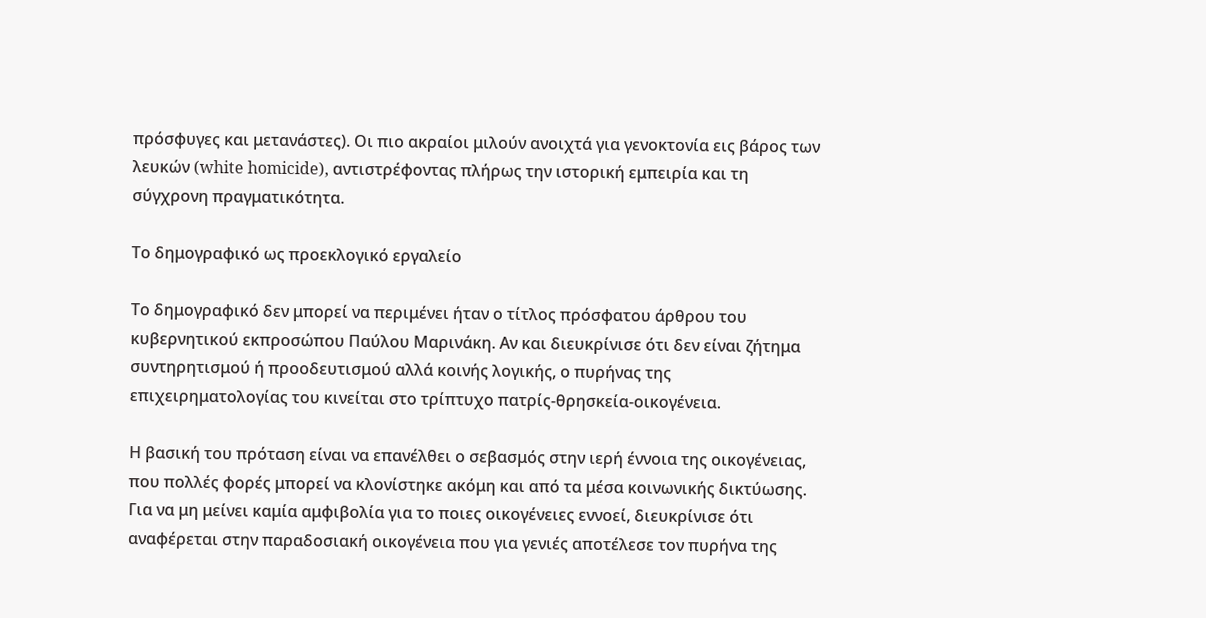πρόσφυγες και μετανάστες). Οι πιο ακραίοι μιλούν ανοιχτά για γενοκτονία εις βάρος των λευκών (white homicide), αντιστρέφοντας πλήρως την ιστορική εμπειρία και τη σύγχρονη πραγματικότητα.

Το δημογραφικό ως προεκλογικό εργαλείο

Το δημογραφικό δεν μπορεί να περιμένει ήταν ο τίτλος πρόσφατου άρθρου του κυβερνητικού εκπροσώπου Παύλου Μαρινάκη. Αν και διευκρίνισε ότι δεν είναι ζήτημα συντηρητισμού ή προοδευτισμού αλλά κοινής λογικής, ο πυρήνας της επιχειρηματολογίας του κινείται στο τρίπτυχο πατρίς-θρησκεία-οικογένεια.

Η βασική του πρόταση είναι να επανέλθει ο σεβασμός στην ιερή έννοια της οικογένειας, που πολλές φορές μπορεί να κλονίστηκε ακόμη και από τα μέσα κοινωνικής δικτύωσης. Για να μη μείνει καμία αμφιβολία για το ποιες οικογένειες εννοεί, διευκρίνισε ότι αναφέρεται στην παραδοσιακή οικογένεια που για γενιές αποτέλεσε τον πυρήνα της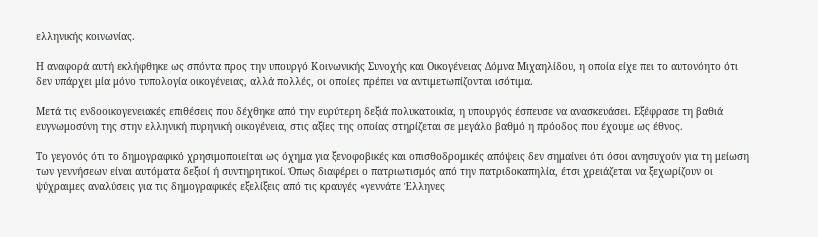ελληνικής κοινωνίας.

Η αναφορά αυτή εκλήφθηκε ως σπόντα προς την υπουργό Κοινωνικής Συνοχής και Οικογένειας Δόμνα Μιχαηλίδου, η οποία είχε πει το αυτονόητο ότι δεν υπάρχει μία μόνο τυπολογία οικογένειας, αλλά πολλές, οι οποίες πρέπει να αντιμετωπίζονται ισότιμα.

Μετά τις ενδοοικογενειακές επιθέσεις που δέχθηκε από την ευρύτερη δεξιά πολυκατοικία, η υπουργός έσπευσε να ανασκευάσει. Εξέφρασε τη βαθιά ευγνωμοσύνη της στην ελληνική πυρηνική οικογένεια, στις αξίες της οποίας στηρίζεται σε μεγάλο βαθμό η πρόοδος που έχουμε ως έθνος.

Το γεγονός ότι το δημογραφικό χρησιμοποιείται ως όχημα για ξενοφοβικές και οπισθοδρομικές απόψεις δεν σημαίνει ότι όσοι ανησυχούν για τη μείωση των γεννήσεων είναι αυτόματα δεξιοί ή συντηρητικοί. Όπως διαφέρει ο πατριωτισμός από την πατριδοκαπηλία, έτσι χρειάζεται να ξεχωρίζουν οι ψύχραιμες αναλύσεις για τις δημογραφικές εξελίξεις από τις κραυγές «γεννάτε Έλληνες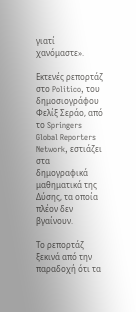γιατί χανόμαστε».

Εκτενές ρεπορτάζ στο Politico, του δημοσιογράφου Φελίξ Σεράο, από το Springers Global Reporters Network, εστιάζει στα δημογραφικά μαθηματικά της Δύσης, τα οποία πλέον δεν βγαίνουν.

Το ρεπορτάζ ξεκινά από την παραδοχή ότι τα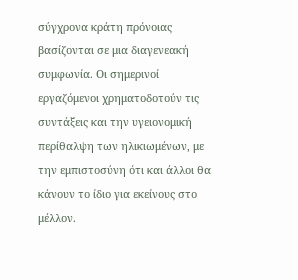σύγχρονα κράτη πρόνοιας βασίζονται σε μια διαγενεακή συμφωνία. Οι σημερινοί εργαζόμενοι χρηματοδοτούν τις συντάξεις και την υγειονομική περίθαλψη των ηλικιωμένων, με την εμπιστοσύνη ότι και άλλοι θα κάνουν το ίδιο για εκείνους στο μέλλον.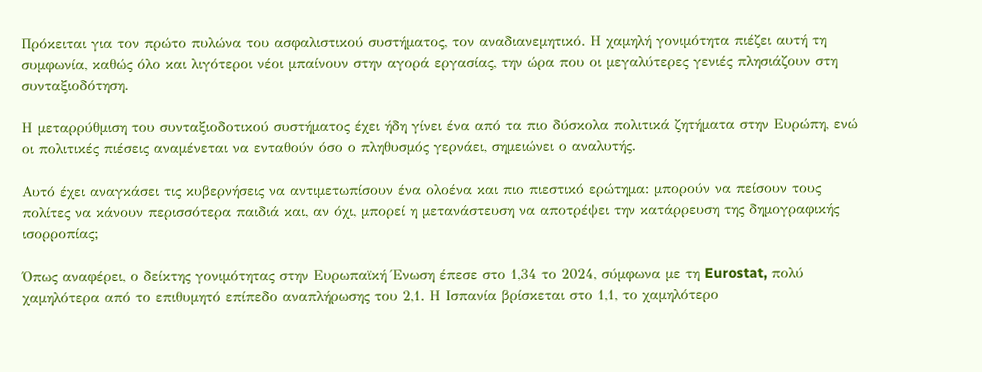Πρόκειται για τον πρώτο πυλώνα του ασφαλιστικού συστήματος, τον αναδιανεμητικό. Η χαμηλή γονιμότητα πιέζει αυτή τη συμφωνία, καθώς όλο και λιγότεροι νέοι μπαίνουν στην αγορά εργασίας, την ώρα που οι μεγαλύτερες γενιές πλησιάζουν στη συνταξιοδότηση.

Η μεταρρύθμιση του συνταξιοδοτικού συστήματος έχει ήδη γίνει ένα από τα πιο δύσκολα πολιτικά ζητήματα στην Ευρώπη, ενώ οι πολιτικές πιέσεις αναμένεται να ενταθούν όσο ο πληθυσμός γερνάει, σημειώνει ο αναλυτής.

Αυτό έχει αναγκάσει τις κυβερνήσεις να αντιμετωπίσουν ένα ολοένα και πιο πιεστικό ερώτημα: μπορούν να πείσουν τους πολίτες να κάνουν περισσότερα παιδιά και, αν όχι, μπορεί η μετανάστευση να αποτρέψει την κατάρρευση της δημογραφικής ισορροπίας;

Όπως αναφέρει, ο δείκτης γονιμότητας στην Ευρωπαϊκή Ένωση έπεσε στο 1,34 το 2024, σύμφωνα με τη Eurostat, πολύ χαμηλότερα από το επιθυμητό επίπεδο αναπλήρωσης του 2,1. Η Ισπανία βρίσκεται στο 1,1, το χαμηλότερο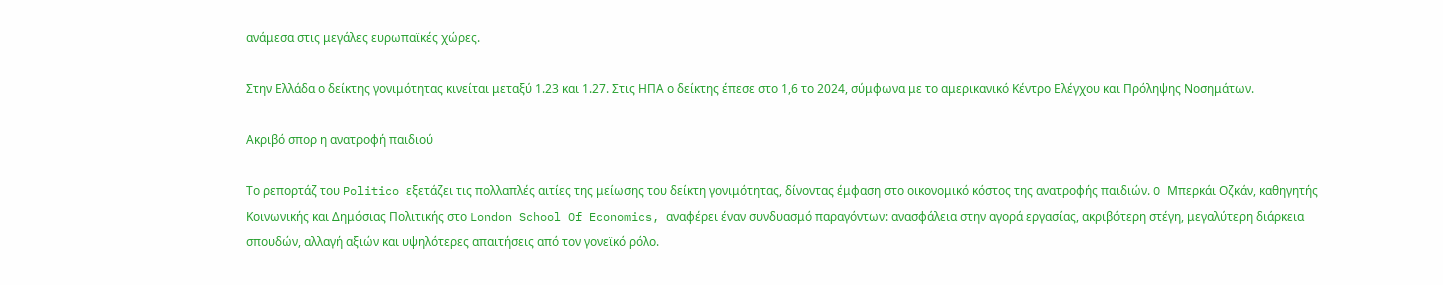ανάμεσα στις μεγάλες ευρωπαϊκές χώρες.

Στην Ελλάδα ο δείκτης γονιμότητας κινείται μεταξύ 1.23 και 1.27. Στις ΗΠΑ ο δείκτης έπεσε στο 1,6 το 2024, σύμφωνα με το αμερικανικό Κέντρο Ελέγχου και Πρόληψης Νοσημάτων.

Ακριβό σπορ η ανατροφή παιδιού

Το ρεπορτάζ του Politico εξετάζει τις πολλαπλές αιτίες της μείωσης του δείκτη γονιμότητας, δίνοντας έμφαση στο οικονομικό κόστος της ανατροφής παιδιών. O Μπερκάι Οζκάν, καθηγητής Κοινωνικής και Δημόσιας Πολιτικής στο London School Of Economics, αναφέρει έναν συνδυασμό παραγόντων: ανασφάλεια στην αγορά εργασίας, ακριβότερη στέγη, μεγαλύτερη διάρκεια σπουδών, αλλαγή αξιών και υψηλότερες απαιτήσεις από τον γονεϊκό ρόλο.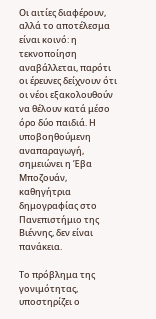Οι αιτίες διαφέρουν, αλλά το αποτέλεσμα είναι κοινό: η τεκνοποίηση αναβάλλεται, παρότι οι έρευνες δείχνουν ότι οι νέοι εξακολουθούν να θέλουν κατά μέσο όρο δύο παιδιά. Η υποβοηθούμενη αναπαραγωγή, σημειώνει η Έβα Μποζουάν, καθηγήτρια δημογραφίας στο Πανεπιστήμιο της Βιέννης, δεν είναι πανάκεια.

Το πρόβλημα της γονιμότητας, υποστηρίζει ο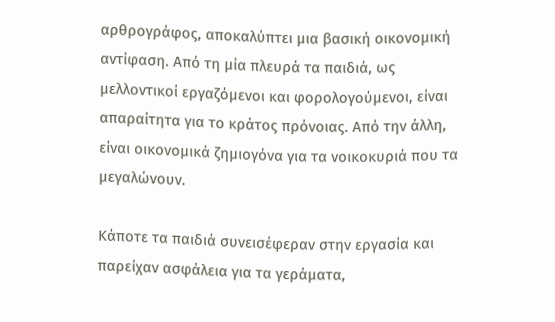αρθρογράφος, αποκαλύπτει μια βασική οικονομική αντίφαση. Από τη μία πλευρά τα παιδιά, ως μελλοντικοί εργαζόμενοι και φορολογούμενοι, είναι απαραίτητα για το κράτος πρόνοιας. Από την άλλη, είναι οικονομικά ζημιογόνα για τα νοικοκυριά που τα μεγαλώνουν.

Κάποτε τα παιδιά συνεισέφεραν στην εργασία και παρείχαν ασφάλεια για τα γεράματα,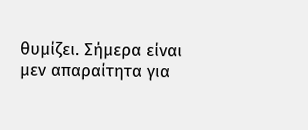θυμίζει. Σήμερα είναι μεν απαραίτητα για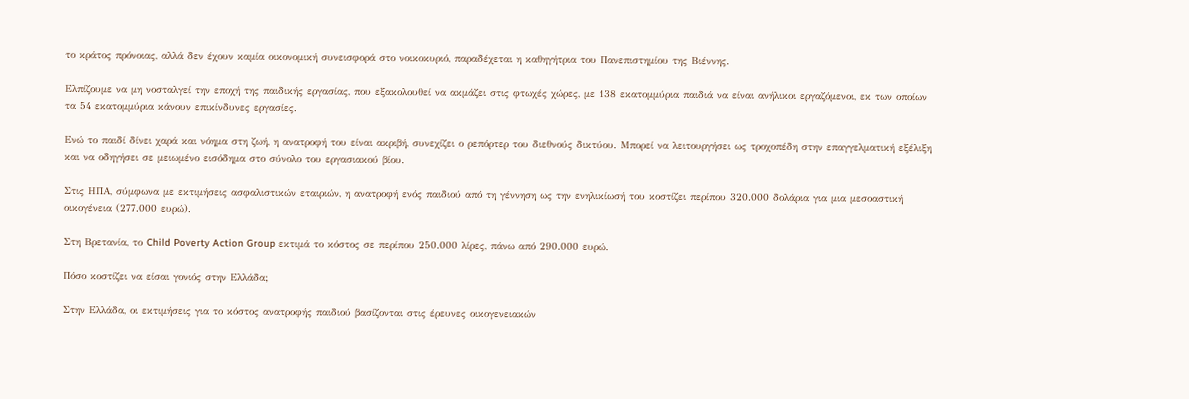το κράτος πρόνοιας, αλλά δεν έχουν καμία οικονομική συνεισφορά στο νοικοκυριό, παραδέχεται η καθηγήτρια του Πανεπιστημίου της Βιέννης.

Ελπίζουμε να μη νοσταλγεί την εποχή της παιδικής εργασίας, που εξακολουθεί να ακμάζει στις φτωχές χώρες, με 138 εκατομμύρια παιδιά να είναι ανήλικοι εργαζόμενοι, εκ των οποίων τα 54 εκατομμύρια κάνουν επικίνδυνες εργασίες.

Ενώ το παιδί δίνει χαρά και νόημα στη ζωή, η ανατροφή του είναι ακριβή, συνεχίζει ο ρεπόρτερ του διεθνούς δικτύου. Μπορεί να λειτουργήσει ως τροχοπέδη στην επαγγελματική εξέλιξη και να οδηγήσει σε μειωμένο εισόδημα στο σύνολο του εργασιακού βίου.

Στις ΗΠΑ, σύμφωνα με εκτιμήσεις ασφαλιστικών εταιριών, η ανατροφή ενός παιδιού από τη γέννηση ως την ενηλικίωσή του κοστίζει περίπου 320.000 δολάρια για μια μεσοαστική οικογένεια (277.000 ευρώ).

Στη Βρετανία, το Child Poverty Action Group εκτιμά το κόστος σε περίπου 250.000 λίρες, πάνω από 290.000 ευρώ.

Πόσο κοστίζει να είσαι γονιός στην Ελλάδα;

Στην Ελλάδα, οι εκτιμήσεις για το κόστος ανατροφής παιδιού βασίζονται στις έρευνες οικογενειακών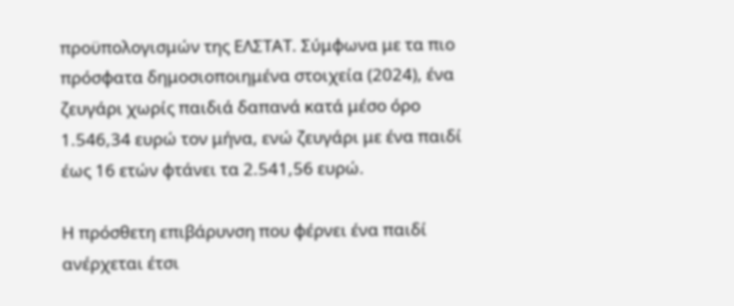προϋπολογισμών της ΕΛΣΤΑΤ. Σύμφωνα με τα πιο πρόσφατα δημοσιοποιημένα στοιχεία (2024), ένα ζευγάρι χωρίς παιδιά δαπανά κατά μέσο όρο 1.546,34 ευρώ τον μήνα, ενώ ζευγάρι με ένα παιδί έως 16 ετών φτάνει τα 2.541,56 ευρώ.

Η πρόσθετη επιβάρυνση που φέρνει ένα παιδί ανέρχεται έτσι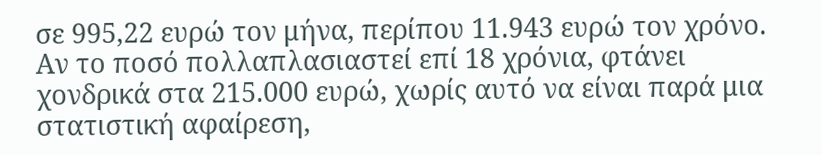σε 995,22 ευρώ τον μήνα, περίπου 11.943 ευρώ τον χρόνο. Αν το ποσό πολλαπλασιαστεί επί 18 χρόνια, φτάνει χονδρικά στα 215.000 ευρώ, χωρίς αυτό να είναι παρά μια στατιστική αφαίρεση,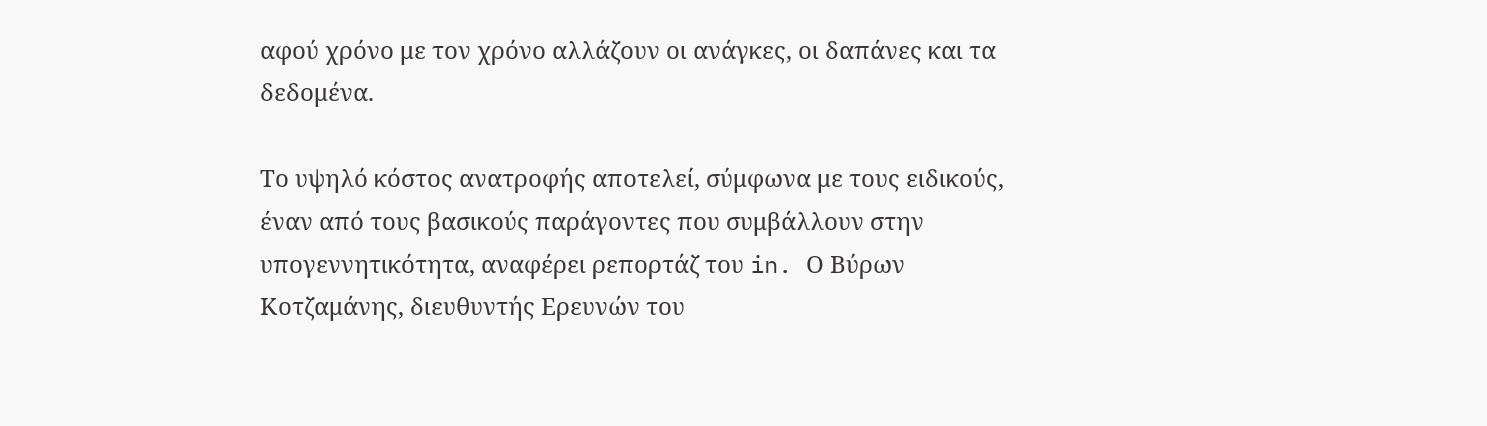αφού χρόνο με τον χρόνο αλλάζουν οι ανάγκες, οι δαπάνες και τα δεδομένα.

Το υψηλό κόστος ανατροφής αποτελεί, σύμφωνα με τους ειδικούς, έναν από τους βασικούς παράγοντες που συμβάλλουν στην υπογεννητικότητα, αναφέρει ρεπορτάζ του in. Ο Βύρων Κοτζαμάνης, διευθυντής Ερευνών του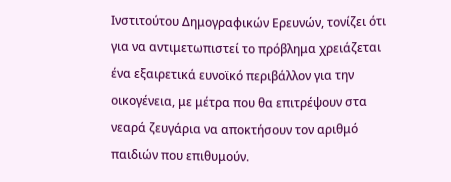Ινστιτούτου Δημογραφικών Ερευνών, τονίζει ότι για να αντιμετωπιστεί το πρόβλημα χρειάζεται ένα εξαιρετικά ευνοϊκό περιβάλλον για την οικογένεια, με μέτρα που θα επιτρέψουν στα νεαρά ζευγάρια να αποκτήσουν τον αριθμό παιδιών που επιθυμούν.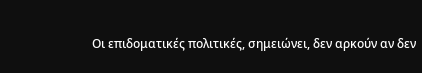Οι επιδοματικές πολιτικές, σημειώνει, δεν αρκούν αν δεν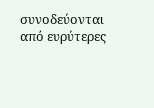συνοδεύονται από ευρύτερες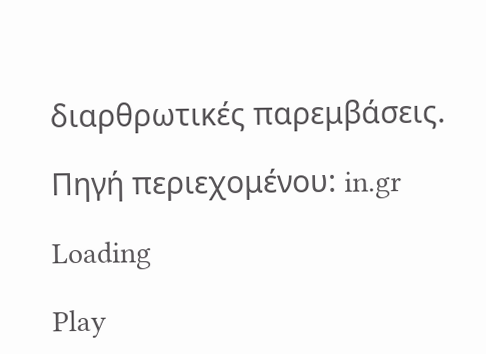διαρθρωτικές παρεμβάσεις.

Πηγή περιεχομένου: in.gr

Loading

Play